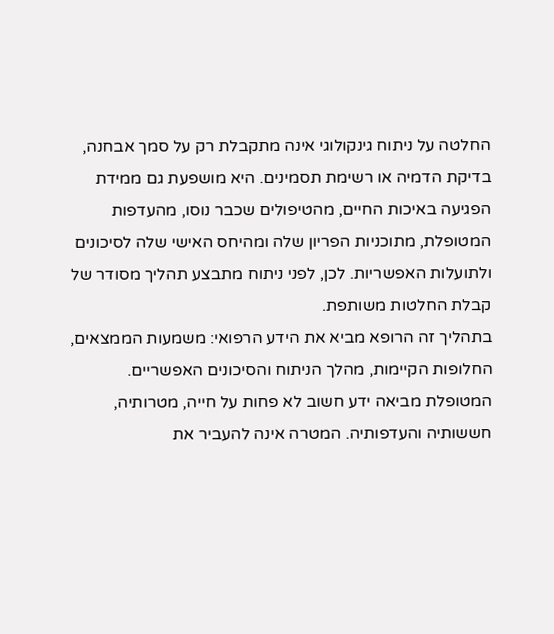החלטה על ניתוח גינקולוגי אינה מתקבלת רק על סמך אבחנה, בדיקת הדמיה או רשימת תסמינים. היא מושפעת גם ממידת הפגיעה באיכות החיים, מהטיפולים שכבר נוסו, מהעדפות המטופלת, מתוכניות הפריון שלה ומהיחס האישי שלה לסיכונים ולתועלות האפשריות. לכן, לפני ניתוח מתבצע תהליך מסודר של קבלת החלטות משותפת.
בתהליך זה הרופא מביא את הידע הרפואי: משמעות הממצאים, החלופות הקיימות, מהלך הניתוח והסיכונים האפשריים. המטופלת מביאה ידע חשוב לא פחות על חייה, מטרותיה, חששותיה והעדפותיה. המטרה אינה להעביר את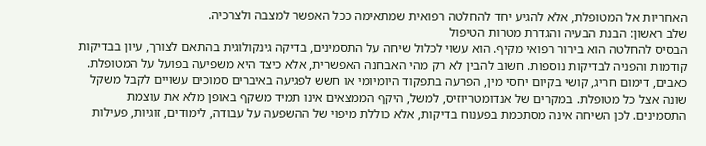האחריות אל המטופלת, אלא להגיע יחד להחלטה רפואית שמתאימה ככל האפשר למצבה ולצרכיה.
שלב ראשון: הבנת הבעיה והגדרת מטרות הטיפול
הבסיס להחלטה הוא בירור רפואי מקיף. הוא עשוי לכלול שיחה על התסמינים, בדיקה גינקולוגית בהתאם לצורך, עיון בבדיקות קודמות והפניה לבדיקות נוספות. חשוב להבין לא רק מהי האבחנה האפשרית, אלא כיצד היא משפיעה בפועל על המטופלת.
כאבים, דימום חריג, קושי בקיום יחסי מין, הפרעה בתפקוד היומיומי או חשש לפגיעה באיברים סמוכים עשויים לקבל משקל שונה אצל כל מטופלת. במקרים של אנדומטריוזיס, למשל, היקף הממצאים אינו תמיד משקף באופן מלא את עוצמת התסמינים. לכן השיחה אינה מסתכמת בפענוח בדיקות, אלא כוללת מיפוי של ההשפעה על עבודה, לימודים, זוגיות, פעילות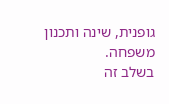גופנית, שינה ותכנון משפחה.
בשלב זה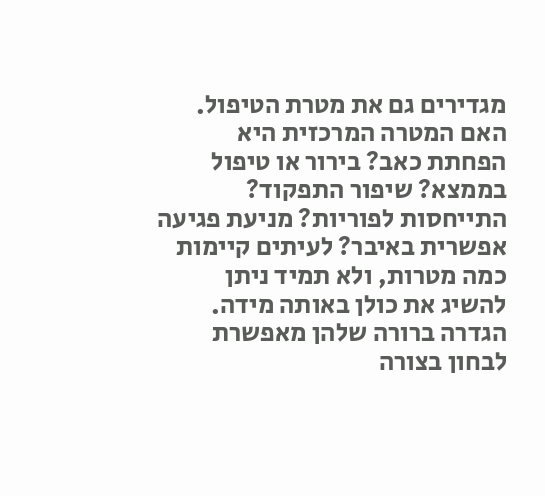מגדירים גם את מטרת הטיפול. האם המטרה המרכזית היא הפחתת כאב? בירור או טיפול בממצא? שיפור התפקוד? התייחסות לפוריות? מניעת פגיעה אפשרית באיבר? לעיתים קיימות כמה מטרות, ולא תמיד ניתן להשיג את כולן באותה מידה. הגדרה ברורה שלהן מאפשרת לבחון בצורה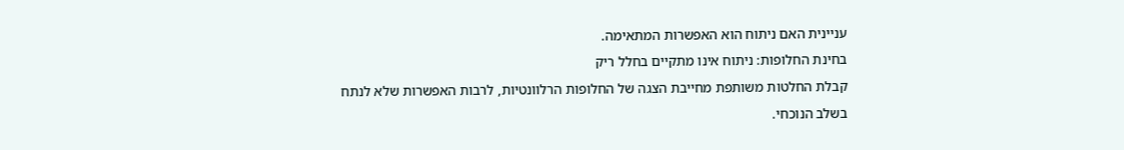עניינית האם ניתוח הוא האפשרות המתאימה.
בחינת החלופות: ניתוח אינו מתקיים בחלל ריק
קבלת החלטות משותפת מחייבת הצגה של החלופות הרלוונטיות, לרבות האפשרות שלא לנתח בשלב הנוכחי.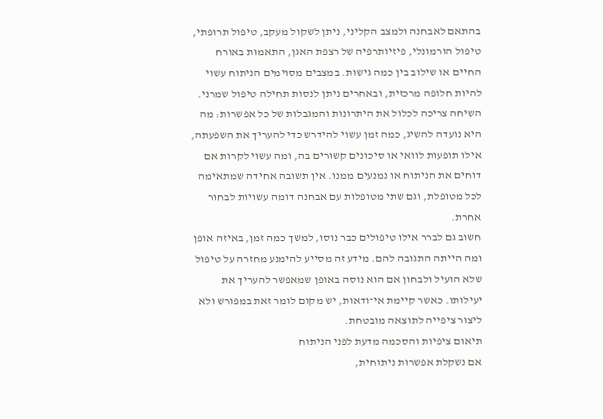בהתאם לאבחנה ולמצב הקליני, ניתן לשקול מעקב, טיפול תרופתי, טיפול הורמונלי, פיזיותרפיה של רצפת האגן, התאמות באורח החיים או שילוב בין כמה גישות. במצבים מסוימים הניתוח עשוי להיות חלופה מרכזית, ובאחרים ניתן לנסות תחילה טיפול שמרני.
השיחה צריכה לכלול את היתרונות והמגבלות של כל אפשרות: מה היא נועדה להשיג, כמה זמן עשוי להידרש כדי להעריך את השפעתה, אילו תופעות לוואי או סיכונים קשורים בה, ומה עשוי לקרות אם דוחים את הניתוח או נמנעים ממנו. אין תשובה אחידה שמתאימה לכל מטופלת, וגם שתי מטופלות עם אבחנה דומה עשויות לבחור אחרת.
חשוב גם לברר אילו טיפולים כבר נוסו, למשך כמה זמן, באיזה אופן ומה הייתה התגובה להם. מידע זה מסייע להימנע מחזרה על טיפול שלא הועיל ולבחון אם הוא נוסה באופן שמאפשר להעריך את יעילותו. כאשר קיימת אי־ודאות, יש מקום לומר זאת במפורש ולא ליצור ציפייה לתוצאה מובטחת.
תיאום ציפיות והסכמה מדעת לפני הניתוח
אם נשקלת אפשרות ניתוחית,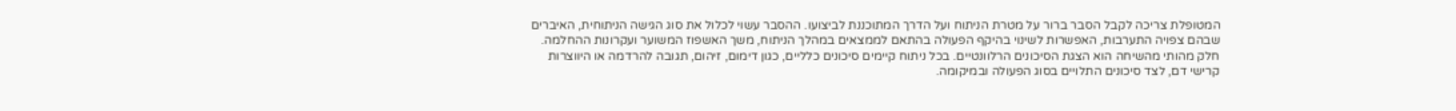המטופלת צריכה לקבל הסבר ברור על מטרת הניתוח ועל הדרך המתוכננת לביצועו. ההסבר עשוי לכלול את סוג הגישה הניתוחית, האיברים שבהם צפויה התערבות, האפשרות לשינוי בהיקף הפעולה בהתאם לממצאים במהלך הניתוח, משך האשפוז המשוער ועקרונות ההחלמה.
חלק מהותי מהשיחה הוא הצגת הסיכונים הרלוונטיים. בכל ניתוח קיימים סיכונים כלליים, כגון דימום, זיהום, תגובה להרדמה או היווצרות קרישי דם, לצד סיכונים התלויים בסוג הפעולה ובמיקומה.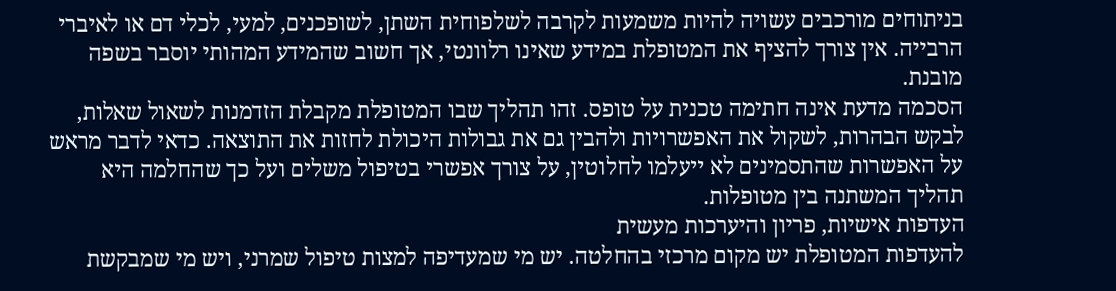בניתוחים מורכבים עשויה להיות משמעות לקרבה לשלפוחית השתן, לשופכנים, למעי, לכלי דם או לאיברי הרבייה. אין צורך להציף את המטופלת במידע שאינו רלוונטי, אך חשוב שהמידע המהותי יוסבר בשפה מובנת.
הסכמה מדעת אינה חתימה טכנית על טופס. זהו תהליך שבו המטופלת מקבלת הזדמנות לשאול שאלות, לבקש הבהרות, לשקול את האפשרויות ולהבין גם את גבולות היכולת לחזות את התוצאה. כדאי לדבר מראש על האפשרות שהתסמינים לא ייעלמו לחלוטין, על צורך אפשרי בטיפול משלים ועל כך שהחלמה היא תהליך המשתנה בין מטופלות.
העדפות אישיות, פריון והיערכות מעשית
להעדפות המטופלת יש מקום מרכזי בהחלטה. יש מי שמעדיפה למצות טיפול שמרני, ויש מי שמבקשת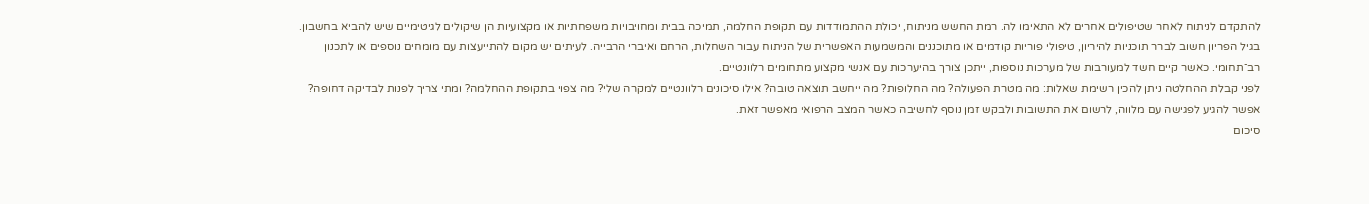להתקדם לניתוח לאחר שטיפולים אחרים לא התאימו לה. רמת החשש מניתוח, יכולת ההתמודדות עם תקופת החלמה, תמיכה בבית ומחויבויות משפחתיות או מקצועיות הן שיקולים לגיטימיים שיש להביא בחשבון.
בגיל הפריון חשוב לברר תוכניות להיריון, טיפולי פוריות קודמים או מתוכננים והמשמעות האפשרית של הניתוח עבור השחלות, הרחם ואיברי הרבייה. לעיתים יש מקום להתייעצות עם מומחים נוספים או לתכנון רב־תחומי. כאשר קיים חשד למעורבות של מערכות נוספות, ייתכן צורך בהיערכות עם אנשי מקצוע מתחומים רלוונטיים.
לפני קבלת ההחלטה ניתן להכין רשימת שאלות: מה מטרת הפעולה? מה החלופות? מה ייחשב תוצאה טובה? אילו סיכונים רלוונטיים למקרה שלי? מה צפוי בתקופת ההחלמה? ומתי צריך לפנות לבדיקה דחופה? אפשר להגיע לפגישה עם מלווה, לרשום את התשובות ולבקש זמן נוסף לחשיבה כאשר המצב הרפואי מאפשר זאת.
סיכום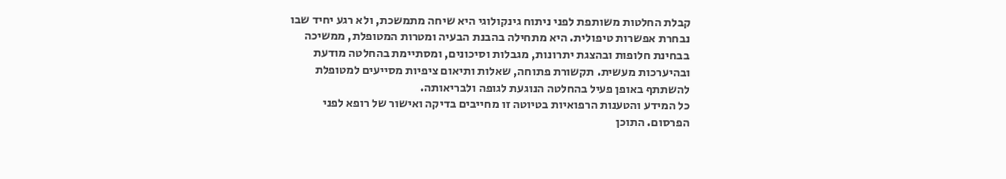קבלת החלטות משותפת לפני ניתוח גינקולוגי היא שיחה מתמשכת, ולא רגע יחיד שבו נבחרת אפשרות טיפולית. היא מתחילה בהבנת הבעיה ומטרות המטופלת, ממשיכה בבחינת חלופות ובהצגת יתרונות, מגבלות וסיכונים, ומסתיימת בהחלטה מודעת ובהיערכות מעשית. תקשורת פתוחה, שאלות ותיאום ציפיות מסייעים למטופלת להשתתף באופן פעיל בהחלטה הנוגעת לגופה ולבריאותה.
כל המידע והטענות הרפואיות בטיוטה זו מחייבים בדיקה ואישור של רופא לפני הפרסום. התוכן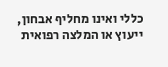כללי ואינו מחליף אבחון, ייעוץ או המלצה רפואית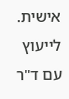אישית.
לייעוץ עם ד"ר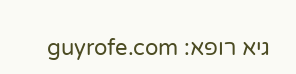גיא רופא: guyrofe.com